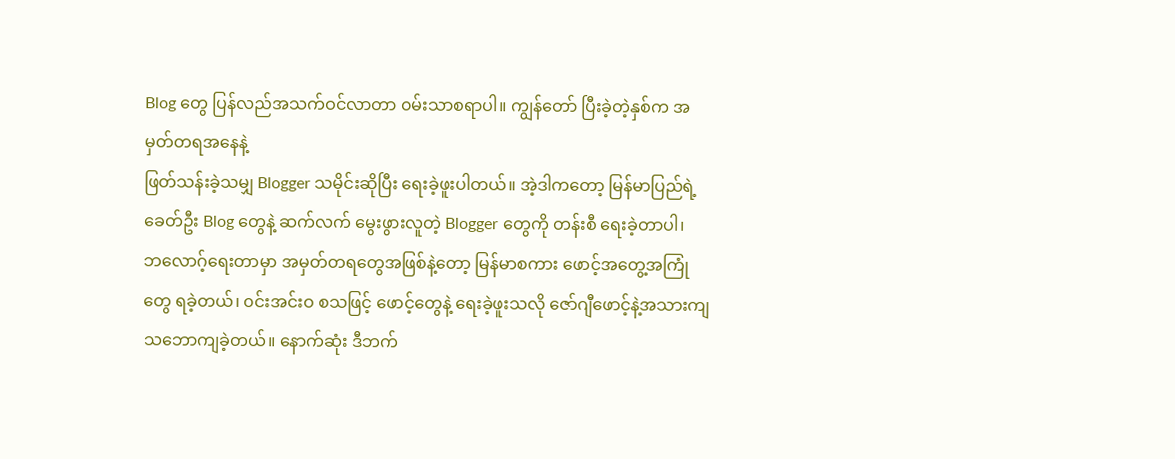Blog တွေ ပြန်လည်အသက်ဝင်လာတာ ၀မ်းသာစရာပါ။ ကျွန်တော် ပြီးခဲ့တဲ့နှစ်က အမှတ်တရအနေနဲ့
ဖြတ်သန်းခဲ့သမျှ Blogger သမိုင်းဆိုပြီး ရေးခဲ့ဖူးပါတယ်။ အဲ့ဒါကတော့ မြန်မာပြည်ရဲ့ ခေတ်ဦး Blog တွေနဲ့ ဆက်လက် မွေးဖွားလူတဲ့ Blogger တွေကို တန်းစီ ရေးခဲ့တာပါ၊
ဘလောဂ့်ရေးတာမှာ အမှတ်တရတွေအဖြစ်နဲ့တော့ မြန်မာစကား ဖောင့်အတွေ့အကြုံတွေ ရခဲ့တယ်၊ ၀င်းအင်းဝ စသဖြင့် ဖောင့်တွေနဲ့ ရေးခဲ့ဖူးသလို ဇော်ဂျီဖောင့်နဲ့အသားကျ သဘောကျခဲ့တယ်။ နောက်ဆုံး ဒီဘက်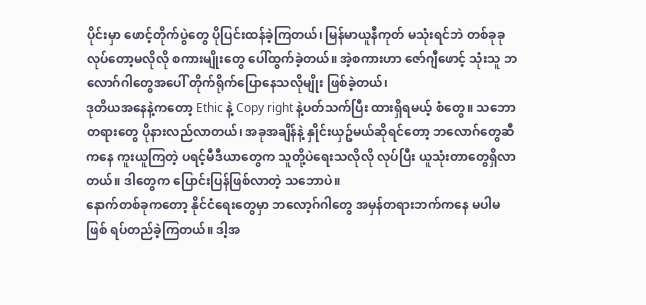ပိုင်းမှာ ဖောင့်တိုက်ပွဲတွေ ပိုပြင်းထန်ခဲ့ကြတယ်၊ မြန်မာယူနီကုတ် မသုံးရင်ဘဲ တစ်ခုခု လုပ်တော့မလိုလို စကားမျိုးတွေ ပေါ်ထွက်ခဲ့တယ်။ အဲ့စကားဟာ ဇော်ဂျီဖောင့် သုံးသူ ဘလောဂ်ဂါတွေအပေါ် တိုက်ရိုက်ပြောနေသလိုမျိုး ဖြစ်ခဲ့တယ်၊
ဒုတိယအနေနဲ့ကတော့ Ethic နဲ့ Copy right နဲ့ပတ်သက်ပြီး ထားရှိရမယ့် စံတွေ။ သဘောတရားတွေ ပိုနားလည်လာတယ်၊ အခုအချိန်နဲ့ နှိုင်းယှဥ်မယ်ဆိုရင်တော့ ဘလောဂ်တွေဆီကနေ ကူးယူကြတဲ့ ပရင့်မီဒီယာတွေက သူတို့ပဲရေးသလိုလို လုပ်ပြီး ယူသုံးတာတွေရှိလာတယ်။ ဒါတွေက ပြောင်းပြန်ဖြစ်လာတဲ့ သဘောပဲ။
နောက်တစ်ခုကတော့ နိုင်ငံရေးတွေမှာ ဘလော့ဂ်ဂါတွေ အမှန်တရားဘက်ကနေ မပါမဖြစ် ရပ်တည်ခဲ့ကြတယ်။ ဒါ့အ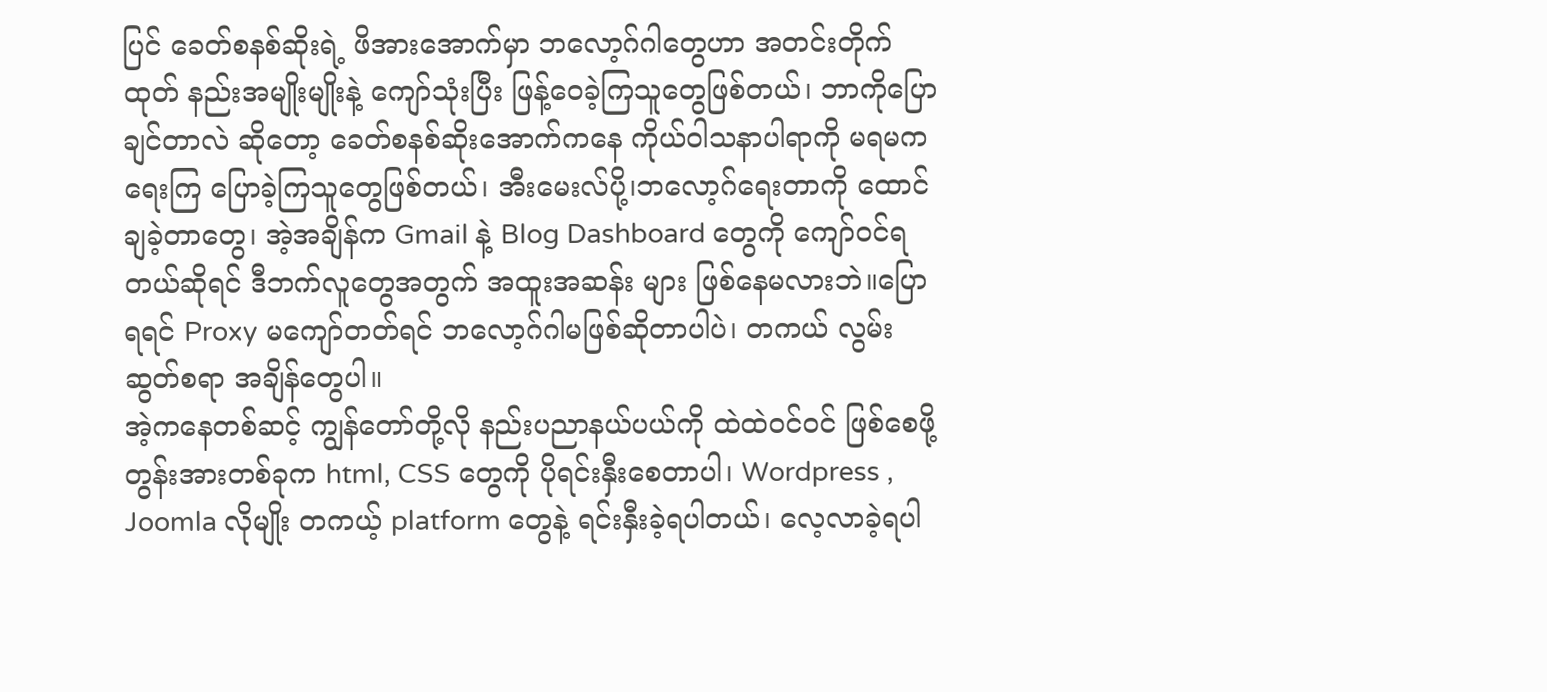ပြင် ခေတ်စနစ်ဆိုးရဲ့ ဖိအားအောက်မှာ ဘလော့ဂ်ဂါတွေဟာ အတင်းတိုက်ထုတ် နည်းအမျိုးမျိုးနဲ့ ကျော်သုံးပြီး ဖြန့်ဝေခဲ့ကြသူတွေဖြစ်တယ်၊ ဘာကိုပြောချင်တာလဲ ဆိုတော့ ခေတ်စနစ်ဆိုးအောက်ကနေ ကိုယ်ဝါသနာပါရာကို မရမက ရေးကြ ပြောခဲ့ကြသူတွေဖြစ်တယ်၊ အီးမေးလ်ပို့၊ဘလော့ဂ်ရေးတာကို ထောင်ချခဲ့တာတွေ၊ အဲ့အချိန်က Gmail နဲ့ Blog Dashboard တွေကို ကျော်ဝင်ရတယ်ဆိုရင် ဒီဘက်လူတွေအတွက် အထူးအဆန်း များ ဖြစ်နေမလားဘဲ။ပြောရရင် Proxy မကျော်တတ်ရင် ဘလော့ဂ်ဂါမဖြစ်ဆိုတာပါပဲ၊ တကယ် လွမ်းဆွတ်စရာ အချိန်တွေပါ။
အဲ့ကနေတစ်ဆင့် ကျွန်တော်တို့လို နည်းပညာနယ်ပယ်ကို ထဲထဲဝင်ဝင် ဖြစ်စေဖို့ တွန်းအားတစ်ခုက html, CSS တွေကို ပိုရင်းနှီးစေတာပါ၊ Wordpress , Joomla လိုမျိုး တကယ့် platform တွေနဲ့ ရင်းနှီးခဲ့ရပါတယ်၊ လေ့လာခဲ့ရပါ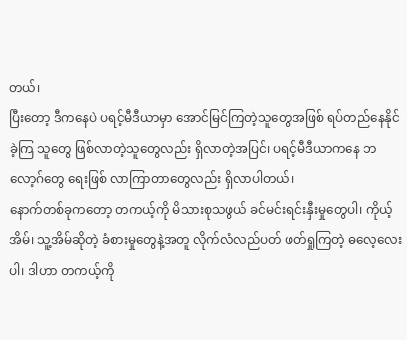တယ်၊
ပြီးတော့ ဒီကနေပဲ ပရင့်မီဒီယာမှာ အောင်မြင်ကြတဲ့သူတွေအဖြစ် ရပ်တည်နေနိုင်ခဲ့ကြ သူတွေ ဖြစ်လာတဲ့သူတွေလည်း ရှိလာတဲ့အပြင်၊ ပရင့်မီဒီယာကနေ ဘလော့ဂ်တွေ ရေးဖြစ် လာကြာတာတွေလည်း ရှိလာပါတယ်၊
နောက်တစ်ခုကတော့ တကယ့်ကို မိသားစုသဖွယ် ခင်မင်းရင်းနှီးမှုတွေပါ၊ ကိုယ့်အိမ်၊ သူ့အိမ်ဆိုတဲ့ ခံစားမှုတွေနဲ့အတူ လိုက်လံလည်ပတ် ဖတ်ရှုကြတဲ့ ဓလေ့လေးပါ၊ ဒါဟာ တကယ့်ကို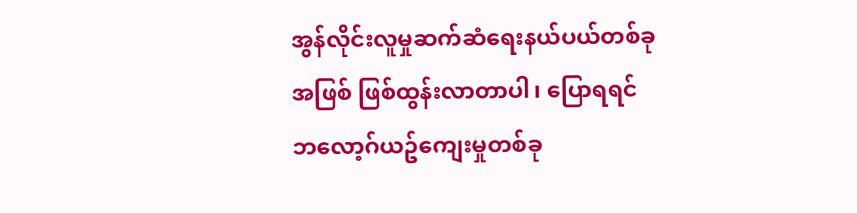အွန်လိုင်းလူမှုဆက်ဆံရေးနယ်ပယ်တစ်ခုအဖြစ် ဖြစ်ထွန်းလာတာပါ၊ ပြောရရင် ဘလော့ဂ်ယဥ်ကျေးမှုတစ်ခု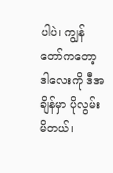ပါပဲ၊ ကျွန်တော်ကတော့ ဒါလေးကို ဒီအချိန်မှာ ပိုလွမ်းမိတယ်၊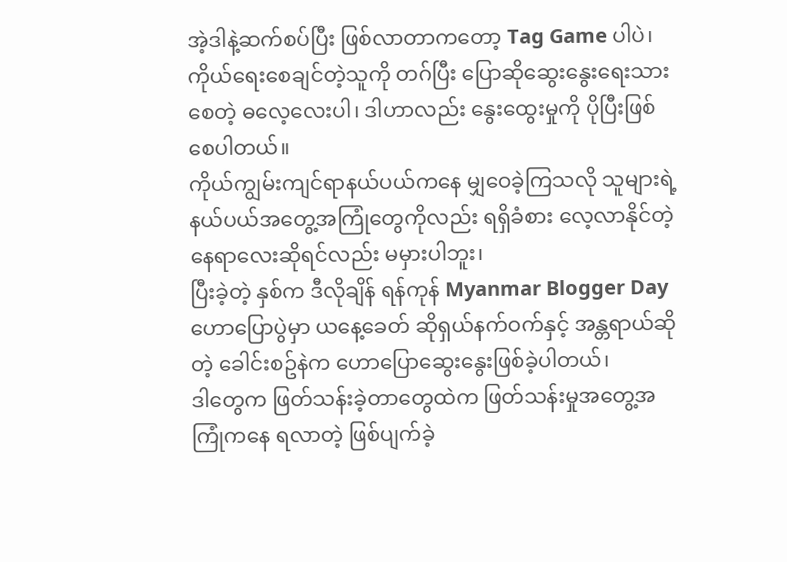အဲ့ဒါနဲ့ဆက်စပ်ပြီး ဖြစ်လာတာကတော့ Tag Game ပါပဲ၊ ကိုယ်ရေးစေချင်တဲ့သူကို တဂ်ပြီး ပြောဆိုဆွေးနွေးရေးသားစေတဲ့ ဓလေ့လေးပါ၊ ဒါဟာလည်း နွေးထွေးမှုကို ပိုပြီးဖြစ်စေပါတယ်။
ကိုယ်ကျွမ်းကျင်ရာနယ်ပယ်ကနေ မျှဝေခဲ့ကြသလို သူများရဲ့နယ်ပယ်အတွေ့အကြုံတွေကိုလည်း ရရှိခံစား လေ့လာနိုင်တဲ့ နေရာလေးဆိုရင်လည်း မမှားပါဘူး၊
ပြီးခဲ့တဲ့ နှစ်က ဒီလိုချိန် ရန်ကုန် Myanmar Blogger Day ဟောပြောပွဲမှာ ယနေ့ခေတ် ဆိုရှယ်နက်ဝက်နှင့် အန္တရာယ်ဆိုတဲ့ ခေါင်းစဥ်နဲက ဟောပြောဆွေးနွေးဖြစ်ခဲ့ပါတယ်၊
ဒါတွေက ဖြတ်သန်းခဲ့တာတွေထဲက ဖြတ်သန်းမှုအတွေ့အကြုံကနေ ရလာတဲ့ ဖြစ်ပျက်ခဲ့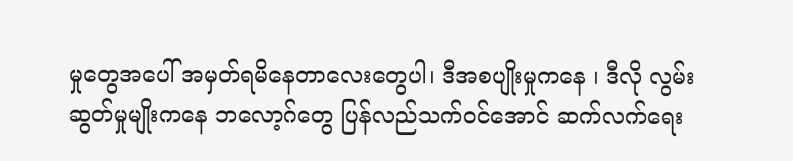မှုတွေအပေါ် အမှတ်ရမိနေတာလေးတွေပါ၊ ဒီအစပျိုးမှုကနေ ၊ ဒီလို လွမ်းဆွတ်မှုမျိုးကနေ ဘလော့ဂ်တွေ ပြန်လည်သက်ဝင်အောင် ဆက်လက်ရေး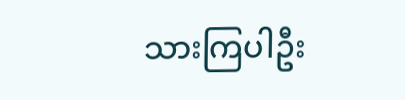သားကြပါဦး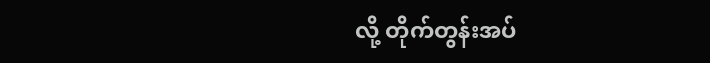လို့ တိုက်တွန်းအပ်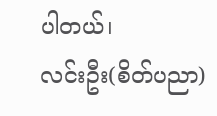ပါတယ်၊
လင်းဦး(စိတ်ပညာ)